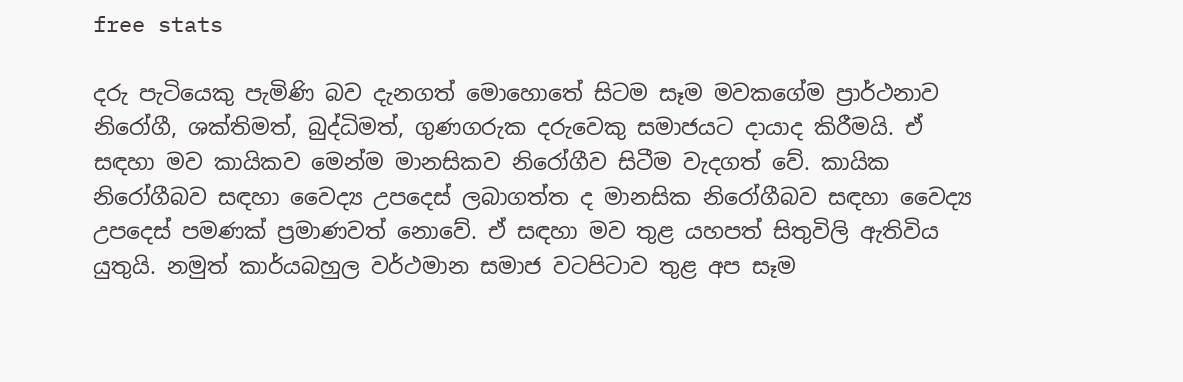free stats

දරු පැටියෙකු පැමිණි බව දැනගත් මොහොතේ සිටම සෑම මවකගේම ප්‍රාර්ථනාව නිරෝගී, ශක්තිමත්, බුද්ධිමත්, ගුණගරුක දරුවෙකු සමාජයට දායාද කිරීමයි. ඒ සඳහා මව කායිකව මෙන්ම මානසිකව නිරෝගීව සිටීම වැදගත් වේ. කායික
නිරෝගීබව සඳහා වෛද්‍ය උපදෙස් ලබාගත්ත ද මානසික නිරෝගීබව සඳහා වෛද්‍ය උපදෙස් පමණක් ප්‍රමාණවත් නොවේ. ඒ සඳහා මව තුළ යහපත් සිතුවිලි ඇතිවිය යුතුයි. නමුත් කාර්යබහුල වර්ථමාන සමාජ වටපිටාව තුළ අප සෑම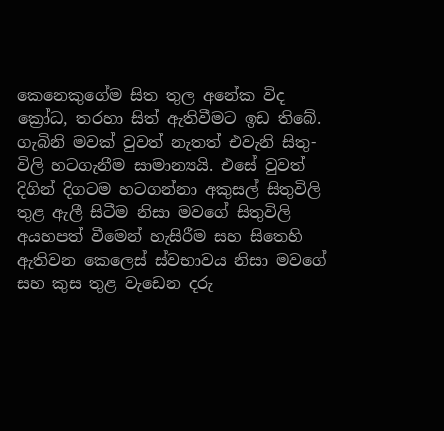කෙනෙකුගේම සිත තුල අනේක විද ක්‍රෝධ, තරහා සිත් ඇතිවීමට ඉඩ තිබේ. ගැබිනි මවක් වුවත් නැතත් එවැනි සිතු-විලි හටගැනීම සාමාන්‍යයි. එසේ වුවත් දිගින් දිගටම හටගන්නා අකුසල් සිතුවිලි තුළ ඇලී සිටීම නිසා මවගේ සිතුවිලි අයහපත් වීමෙන් හැසිරීම සහ සිතෙහි ඇතිවන කෙලෙස් ස්වභාවය නිසා මවගේ සහ කුස තුළ වැඩෙන දරු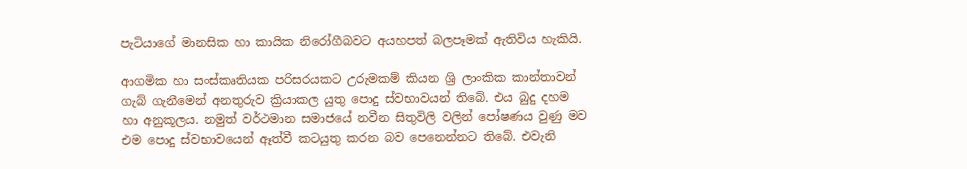පැටියාගේ මානසික හා කායික නිරෝගීබවට අයහපත් බලපෑමක් ඇතිවිය හැකියි.

ආගමික හා සංස්කෘතියක පරිසරයකට උරුමකම් කියන ශ්‍රි ලාංකික කාන්තාවන් ගැබ් ගැනීමෙන් අනතුරුව ක්‍රියාකල යුතු පොදු ස්වභාවයන් තිබේ. එය බුදු දහම හා අනුකූලය. නමුත් වර්ථමාන සමාජයේ නවීන සිතුවිලි වලින් පෝෂණය වුණු මව එම පොදු ස්වභාවයෙන් ඈත්වී කටයුතු කරන බව පෙනෙන්නට තිබේ. එවැනි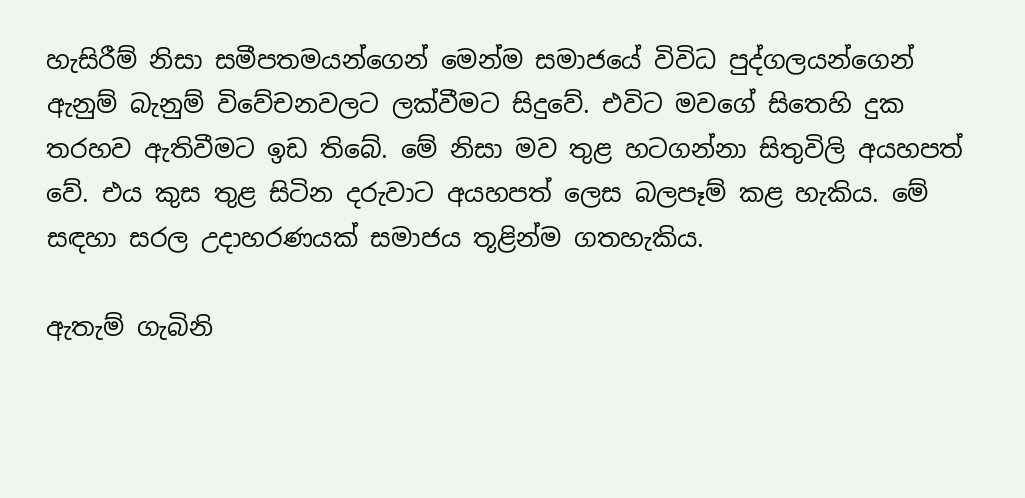හැසිරීම් නිසා සමීපතමයන්ගෙන් මෙන්ම සමාජයේ විවිධ පුද්ගලයන්ගෙන් ඇනුම් බැනුම් විවේචනවලට ලක්වීමට සිදුවේ. එවිට මවගේ සිතෙහි දුක තරහව ඇතිවීමට ඉඩ තිබේ. මේ නිසා මව තුළ හටගන්නා සිතුවිලි අයහපත් වේ. එය කුස තුළ සිටින දරුවාට අයහපත් ලෙස බලපෑම් කළ හැකිය. මේ සඳහා සරල උදාහරණයක් සමාජය තූළින්ම ගතහැකිය.

ඇතැම් ගැබිනි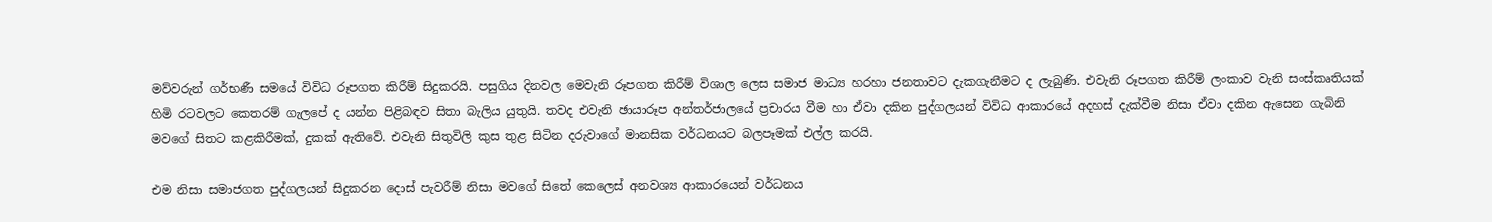මව්වරුන් ගර්භණී සමයේ විවිධ රූපගත කිරීම් සිදුකරයි. පසුගිය දිනවල මෙවැනි රූපගත කිරීම් විශාල ලෙස සමාජ මාධ්‍ය හරහා ජනතාවට දැකගැනීමට ද ලැබුණි. එවැනි රූපගත කිරීම් ලංකාව වැනි සංස්කෘතියක් හිමි රටවලට කෙතරම් ගැලපේ ද යන්න පිළිබඳව සිතා බැලිය යුතුයි. තවද එවැනි ඡායාරූප අන්තර්ජාලයේ ප්‍රචාරය වීම හා ඒවා දකින පුද්ගලයන් විවිධ ආකාරයේ අදහස් දැක්වීම නිසා ඒවා දකින ඇසෙන ගැබිනි මවගේ සිතට කළකිරීමක්, දුකක් ඇතිවේ. එවැනි සිතුවිලි කුස තුළ සිටින දරුවාගේ මානසික වර්ධනයට බලපෑමක් එල්ල කරයි.

එම නිසා සමාජගත පුද්ගලයන් සිදුකරන දොස් පැවරීම් නිසා මවගේ සිතේ කෙලෙස් අනවශ්‍ය ආකාරයෙන් වර්ධනය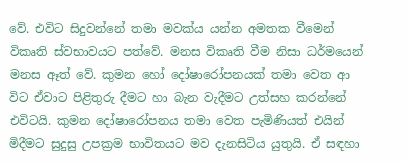වේ. එවිට සිදුවන්නේ තමා මවක්ය යන්න අමතක වීමෙන් විකෘති ස්වභාවයට පත්වේ. මනස විකෘති වීම නිසා ධර්මයෙන් මනස ඈත් වේ. කුමන හෝ දෝෂාරෝපනයක් තමා වෙත ආ විට ඒවාට පිළිතුරු දීමට හා බැන වැදීමට උත්සහ කරන්නේ එවිටයි. කුමන දෝෂාරෝපනය තමා වෙත පැමිණියත් එයින් මිදීමට සුදුසු උපක්‍රම භාවිතයට මව දැනසිටිය යුතුයි. ඒ සඳහා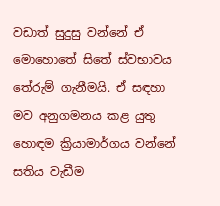වඩාත් සුදුසු වන්නේ ඒ මොහොතේ සිතේ ස්වභාවය තේරුම් ගැනීමයි. ඒ සඳහා මව අනුගමනය කළ යුතු හොඳම ක්‍රියාමාර්ගය වන්නේ සතිය වැඩීම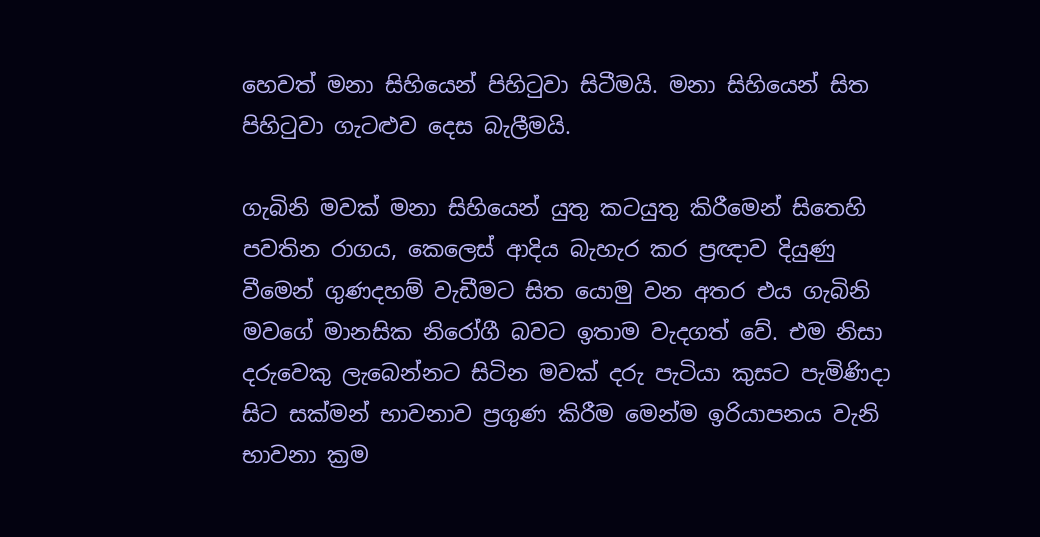හෙවත් මනා සිහියෙන් පිහිටුවා සිටීමයි. මනා සිහියෙන් සිත පිහිටුවා ගැටළුව දෙස බැලීමයි.

ගැබිනි මවක් මනා සිහියෙන් යුතු කටයුතු කිරීමෙන් සිතෙහි පවතින රාගය, කෙලෙස් ආදිය බැහැර කර ප්‍රඥාව දියුණු වීමෙන් ගුණදහම් වැඩීමට සිත යොමු වන අතර එය ගැබිනි මවගේ මානසික නිරෝගී බවට ඉතාම වැදගත් වේ. එම නිසා දරුවෙකු ලැබෙන්නට සිටින මවක් දරු පැටියා කුසට පැමිණිදා සිට සක්මන් භාවනාව ප්‍රගුණ කිරීම මෙන්ම ඉරියාපනය වැනි භාවනා ක්‍රම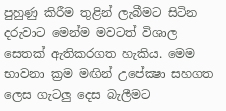පුහුණු කිරීම තුළින් ලැබීමට සිටින දරුවාට මෙන්ම මවටත් විශාල සෙතක් ඇතිකරගත හැකිය. මෙම භාවනා ක්‍රම මඟින් උපේක්‍ෂා සහගත ලෙස ගැටලු දෙස බැලීමට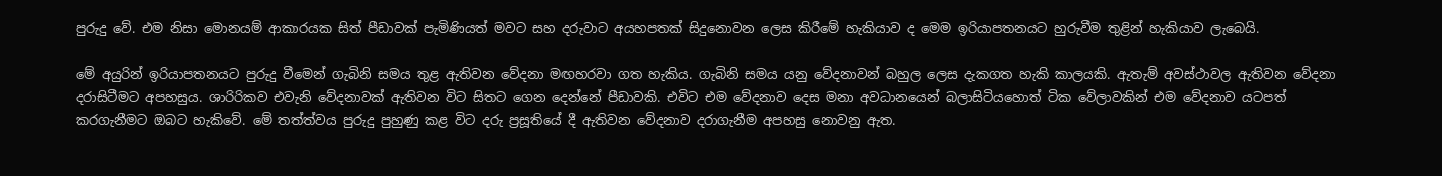පුරුදු වේ. එම නිසා මොනයම් ආකාරයක සිත් පීඩාවක් පැමිණියත් මවට සහ දරුවාට අයහපතක් සිදුනොවන ලෙස කිරීමේ හැකියාව ද මෙම ඉරියාපතනයට හුරුවීම තුළින් හැකියාව ලැබෙයි.

මේ අයුරින් ඉරියාපතනයට පුරුදු වීමෙන් ගැබිනි සමය තුළ ඇතිවන වේදනා මඟහරවා ගත හැකිය. ගැබිනි සමය යනු වේදනාවන් බහුල ලෙස දැකගත හැකි කාලයකි. ඇතැම් අවස්ථාවල ඇතිවන වේදනා දරාසිටීමට අපහසුය. ශාරිරිකව එවැනි වේදනාවක් ඇතිවන විට සිතට ගෙන දෙන්නේ පීඩාවකි. එවිට එම වේදනාව දෙස මනා අවධානයෙන් බලාසිටියහොත් ටික වේලාවකින් එම වේදනාව යටපත් කරගැනීමට ඔබට හැකිවේ. මේ තත්ත්වය පුරුදු පුහුණු කළ විට දරු ප්‍රසූතියේ දී ඇතිවන වේදනාව දරාගැනීම අපහසු නොවනු ඇත.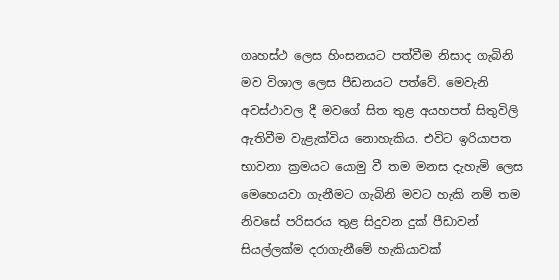ගෘහස්ථ ලෙස හිංසනයට පත්වීම නිසාද ගැබිනි මව විශාල ලෙස පීඩනයට පත්වේ. මෙවැනි අවස්ථාවල දී මවගේ සිත තුළ අයහපත් සිතුවිලි ඇතිවීම වැළැක්විය නොහැකිය. එවිට ඉරියාපත භාවනා ක්‍රමයට යොමු වී තම මනස දැහැමි ලෙස මෙහෙයවා ගැනීමට ගැබිනි මවට හැකි නම් තම නිවසේ පරිසරය තුළ සිදුවන දුක් පීඩාවන් සියල්ලක්ම දරාගැනීමේ හැකියාවක්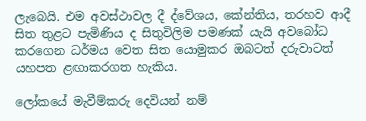ලැබෙයි. එම අවස්ථාවල දී ද්වේශය, කේන්තිය, තරහව ආදී සිත තුළට පැමිණිය ද සිතුවිලිම පමණක් යැයි අවබෝධ කරගෙන ධර්මය වෙත සිත යොමුකර ඔබටත් දරුවාටත් යහපත ළඟාකරගත හැකිය.

ලෝකයේ මැවීම්කරු දෙවියන් නම්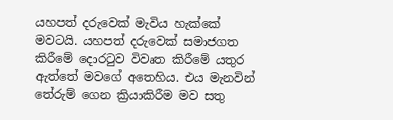යහපත් දරුවෙක් මැවිය හැක්කේ මවටයි. යහපත් දරුවෙක් සමාජගත කිරීමේ දොරටුව විවෘත කිරීමේ යතුර ඇත්තේ මවගේ අතෙහිය. එය මැනවින් තේරුම් ගෙන ක්‍රියාකිරීම මව සතු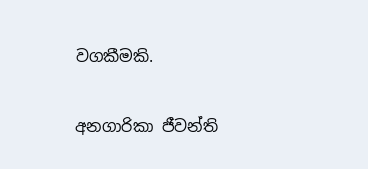වගකීමකි.

අනගාරිකා ජීවන්ති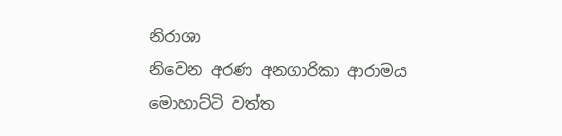නිරාශා
නිවෙන අරණ අනගාරිකා ආරාමය
මොහාට්ටි වත්ත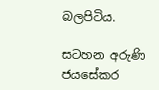බලපිටිය.

සටහන අරුණි ජයසේකර